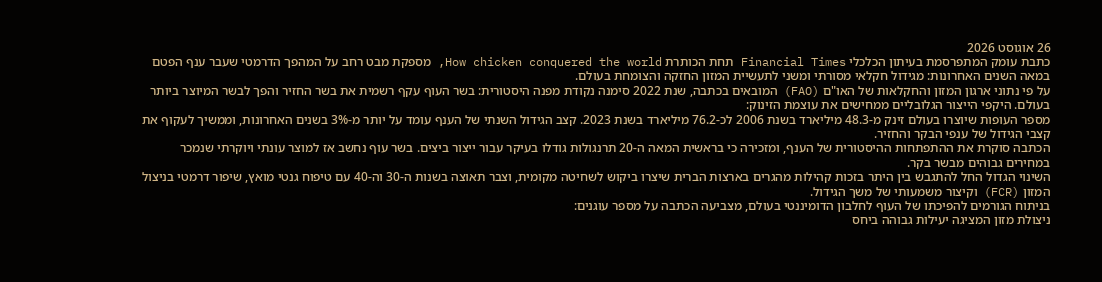26 אוגוסט 2026
כתבת עומק המתפרסמת בעיתון הכלכלי Financial Times תחת הכותרת How chicken conquered the world, מספקת מבט רחב על המהפך הדרמטי שעבר ענף הפטם במאה השנים האחרונות: מגידול חקלאי מסורתי ומשני לתעשיית המזון החזקה והצומחת בעולם.
על פי נתוני ארגון המזון והחקלאות של האו"ם (FAO) המובאים בכתבה, שנת 2022 סימנה נקודת מפנה היסטורית: בשר העוף עקף רשמית את בשר החזיר והפך לבשר המיוצר ביותר בעולם. היקפי הייצור הגלובליים ממחישים את עוצמת הזינוק:
מספר העופות שיוצרו בעולם זינק מ-48.3 מיליארד בשנת 2006 לכ-76.2 מיליארד בשנת 2023. קצב הגידול השנתי של הענף עומד על יותר מ-3% בשנים האחרונות, וממשיך לעקוף את קצבי הגידול של ענפי הבקר והחזיר.
הכתבה סוקרת את ההתפתחות ההיסטורית של הענף, ומזכירה כי בראשית המאה ה-20 תרנגולות גודלו בעיקר עבור ייצור ביצים. בשר עוף נחשב אז למוצר עונתי ויוקרתי שנמכר במחירים גבוהים מבשר בקר.
השינוי הגדול החל להתגבש בין היתר בזכות קהילות מהגרים בארצות הברית שיצרו ביקוש לשחיטה מקומית, וצבר תאוצה בשנות ה-30 וה-40 עם טיפוח גנטי מואץ, שיפור דרמטי בניצול המזון (FCR) וקיצור משמעותי של משך הגידול.
בניתוח הגורמים להפיכתו של העוף לחלבון הדומיננטי בעולם, מצביעה הכתבה על מספר עוגנים:
ניצולת מזון המציגה יעילות גבוהה ביחס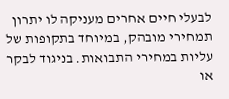לבעלי חיים אחרים מעניקה לו יתרון תמחירי מובהק, במיוחד בתקופות של עליות במחירי התבואות. בניגוד לבקר או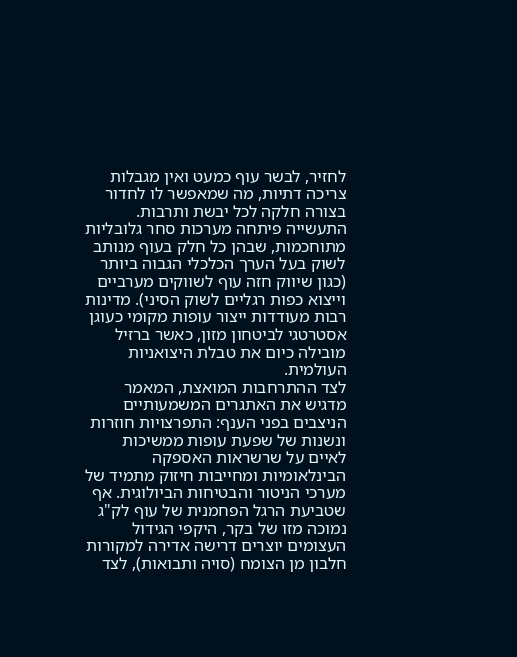לחזיר, לבשר עוף כמעט ואין מגבלות צריכה דתיות, מה שמאפשר לו לחדור בצורה חלקה לכל יבשת ותרבות. התעשייה פיתחה מערכות סחר גלובליות מתוחכמות, שבהן כל חלק בעוף מנותב לשוק בעל הערך הכלכלי הגבוה ביותר (כגון שיווק חזה עוף לשווקים מערביים וייצוא כפות רגליים לשוק הסיני). מדינות רבות מעודדות ייצור עופות מקומי כעוגן אסטרטגי לביטחון מזון, כאשר ברזיל מובילה כיום את טבלת היצואניות העולמית.
לצד ההתרחבות המואצת, המאמר מדגיש את האתגרים המשמעותיים הניצבים בפני הענף: התפרצויות חוזרות ונשנות של שפעת עופות ממשיכות לאיים על שרשראות האספקה הבינלאומיות ומחייבות חיזוק מתמיד של מערכי הניטור והבטיחות הביולוגית. אף שטביעת הרגל הפחמנית של עוף לק"ג נמוכה מזו של בקר, היקפי הגידול העצומים יוצרים דרישה אדירה למקורות חלבון מן הצומח (סויה ותבואות), לצד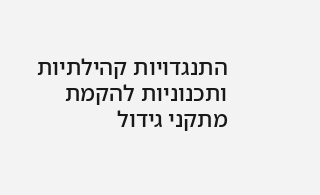התנגדויות קהילתיות ותכנוניות להקמת מתקני גידול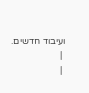ועיבוד חדשים.
 |
 |